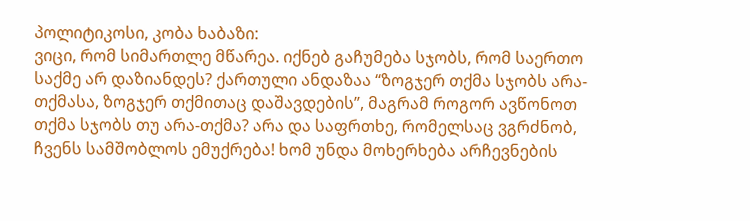პოლიტიკოსი, კობა ხაბაზი:
ვიცი, რომ სიმართლე მწარეა. იქნებ გაჩუმება სჯობს, რომ საერთო საქმე არ დაზიანდეს? ქართული ანდაზაა “ზოგჯერ თქმა სჯობს არა-თქმასა, ზოგჯერ თქმითაც დაშავდების”, მაგრამ როგორ ავწონოთ თქმა სჯობს თუ არა-თქმა? არა და საფრთხე, რომელსაც ვგრძნობ, ჩვენს სამშობლოს ემუქრება! ხომ უნდა მოხერხება არჩევნების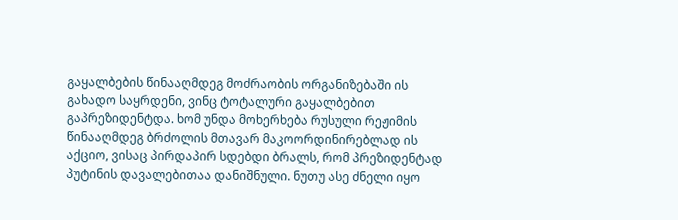გაყალბების წინააღმდეგ მოძრაობის ორგანიზებაში ის გახადო საყრდენი, ვინც ტოტალური გაყალბებით გაპრეზიდენტდა. ხომ უნდა მოხერხება რუსული რეჟიმის წინააღმდეგ ბრძოლის მთავარ მაკოორდინირებლად ის აქციო, ვისაც პირდაპირ სდებდი ბრალს, რომ პრეზიდენტად პუტინის დავალებითაა დანიშნული. ნუთუ ასე ძნელი იყო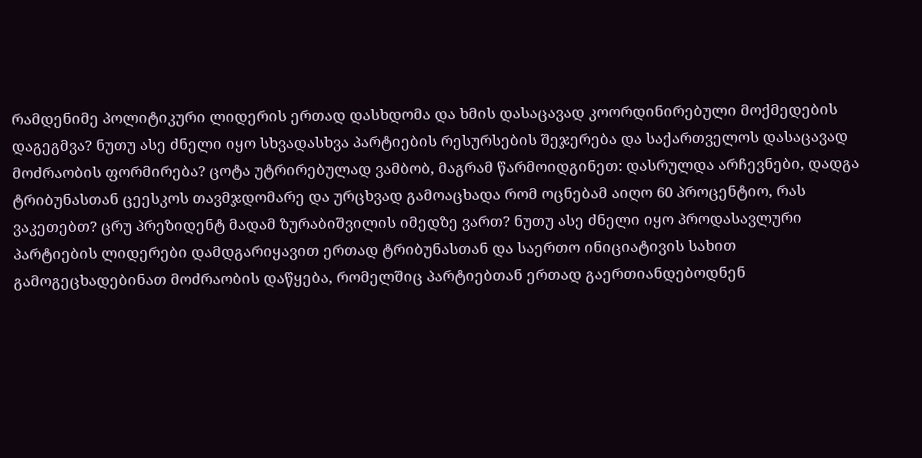რამდენიმე პოლიტიკური ლიდერის ერთად დასხდომა და ხმის დასაცავად კოორდინირებული მოქმედების დაგეგმვა? ნუთუ ასე ძნელი იყო სხვადასხვა პარტიების რესურსების შეჯერება და საქართველოს დასაცავად მოძრაობის ფორმირება? ცოტა უტრირებულად ვამბობ, მაგრამ წარმოიდგინეთ: დასრულდა არჩევნები, დადგა ტრიბუნასთან ცეესკოს თავმჯდომარე და ურცხვად გამოაცხადა რომ ოცნებამ აიღო 60 პროცენტიო, რას ვაკეთებთ? ცრუ პრეზიდენტ მადამ ზურაბიშვილის იმედზე ვართ? ნუთუ ასე ძნელი იყო პროდასავლური პარტიების ლიდერები დამდგარიყავით ერთად ტრიბუნასთან და საერთო ინიციატივის სახით გამოგეცხადებინათ მოძრაობის დაწყება, რომელშიც პარტიებთან ერთად გაერთიანდებოდნენ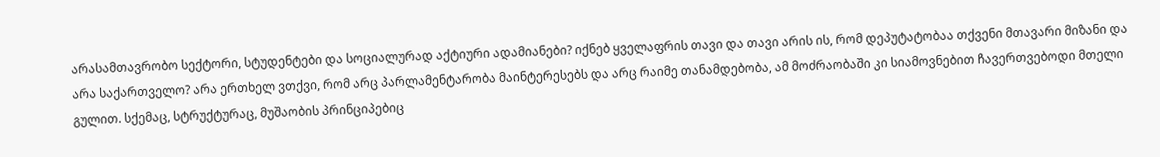არასამთავრობო სექტორი, სტუდენტები და სოციალურად აქტიური ადამიანები? იქნებ ყველაფრის თავი და თავი არის ის, რომ დეპუტატობაა თქვენი მთავარი მიზანი და არა საქართველო? არა ერთხელ ვთქვი, რომ არც პარლამენტარობა მაინტერესებს და არც რაიმე თანამდებობა, ამ მოძრაობაში კი სიამოვნებით ჩავერთვებოდი მთელი გულით. სქემაც, სტრუქტურაც, მუშაობის პრინციპებიც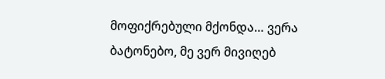მოფიქრებული მქონდა… ვერა ბატონებო, მე ვერ მივიღებ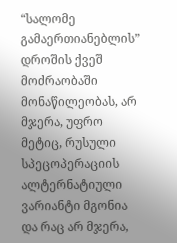“სალომე გამაერთიანებლის” დროშის ქვეშ მოძრაობაში მონაწილეობას, არ მჯერა, უფრო მეტიც, რუსული სპეცოპერაციის ალტერნატიული ვარიანტი მგონია და რაც არ მჯერა,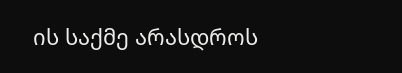ის საქმე არასდროს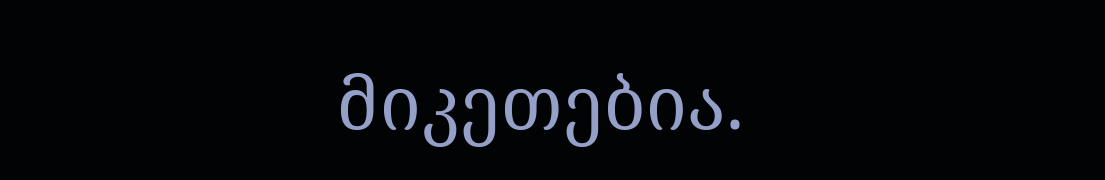მიკეთებია.